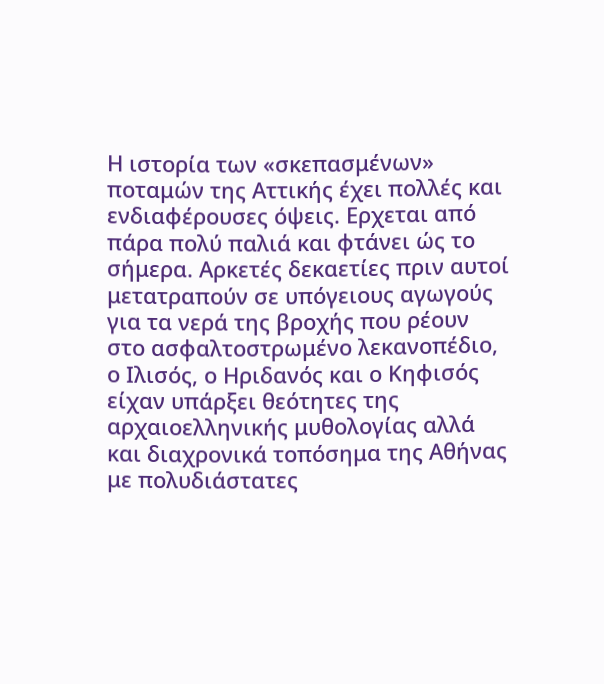Η ιστορία των «σκεπασμένων» ποταμών της Αττικής έχει πολλές και ενδιαφέρουσες όψεις. Ερχεται από πάρα πολύ παλιά και φτάνει ώς το σήμερα. Αρκετές δεκαετίες πριν αυτοί μετατραπούν σε υπόγειους αγωγούς για τα νερά της βροχής που ρέουν στο ασφαλτοστρωμένο λεκανοπέδιο, ο Ιλισός, ο Ηριδανός και ο Κηφισός είχαν υπάρξει θεότητες της αρχαιοελληνικής μυθολογίας αλλά και διαχρονικά τοπόσημα της Αθήνας με πολυδιάστατες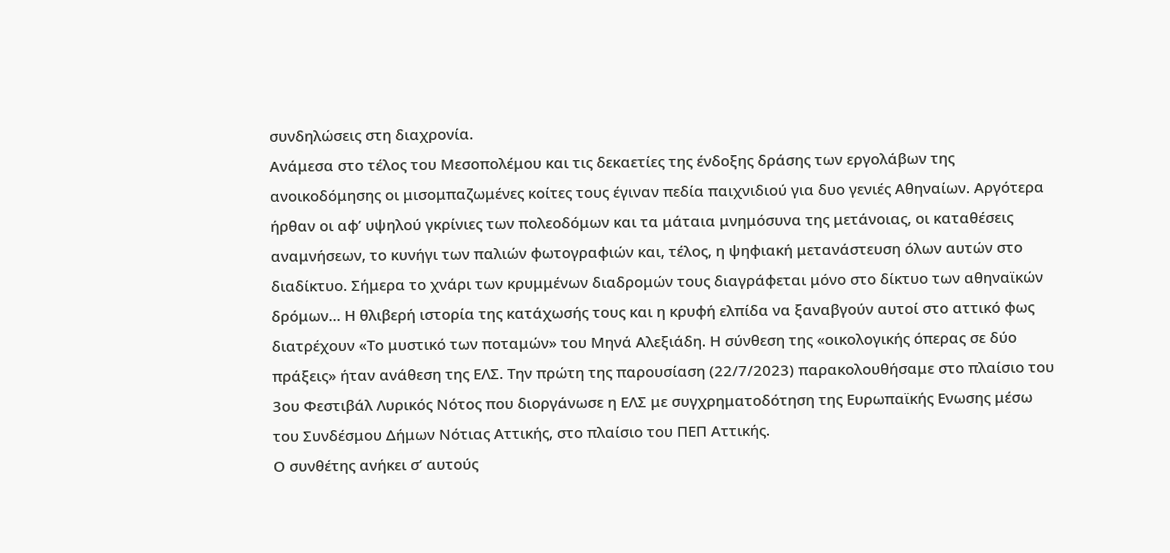συνδηλώσεις στη διαχρονία.
Ανάμεσα στο τέλος του Mεσοπολέμου και τις δεκαετίες της ένδοξης δράσης των εργολάβων της ανοικοδόμησης οι μισομπαζωμένες κοίτες τους έγιναν πεδία παιχνιδιού για δυο γενιές Αθηναίων. Αργότερα ήρθαν οι αφ’ υψηλού γκρίνιες των πολεοδόμων και τα μάταια μνημόσυνα της μετάνοιας, οι καταθέσεις αναμνήσεων, το κυνήγι των παλιών φωτογραφιών και, τέλος, η ψηφιακή μετανάστευση όλων αυτών στο διαδίκτυο. Σήμερα το χνάρι των κρυμμένων διαδρομών τους διαγράφεται μόνο στο δίκτυο των αθηναϊκών δρόμων… Η θλιβερή ιστορία της κατάχωσής τους και η κρυφή ελπίδα να ξαναβγούν αυτοί στο αττικό φως διατρέχουν «Το μυστικό των ποταμών» του Μηνά Αλεξιάδη. Η σύνθεση της «οικολογικής όπερας σε δύο πράξεις» ήταν ανάθεση της ΕΛΣ. Την πρώτη της παρουσίαση (22/7/2023) παρακολουθήσαμε στο πλαίσιο του 3ου Φεστιβάλ Λυρικός Νότος που διοργάνωσε η ΕΛΣ με συγχρηματοδότηση της Ευρωπαϊκής Ενωσης μέσω του Συνδέσμου Δήμων Νότιας Αττικής, στο πλαίσιο του ΠΕΠ Αττικής.
Ο συνθέτης ανήκει σ’ αυτούς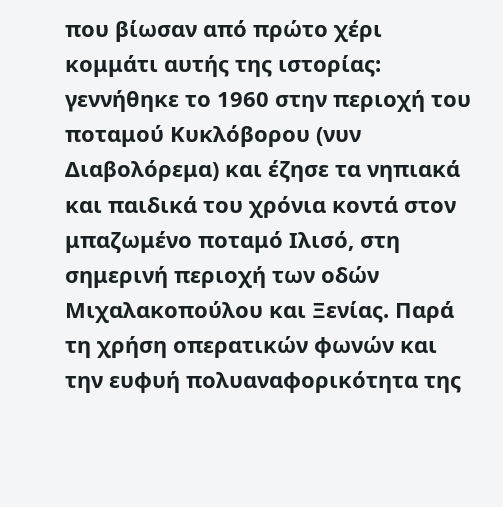που βίωσαν από πρώτο χέρι κομμάτι αυτής της ιστορίας: γεννήθηκε το 1960 στην περιοχή του ποταμού Κυκλόβορου (νυν Διαβολόρεμα) και έζησε τα νηπιακά και παιδικά του χρόνια κοντά στον μπαζωμένο ποταμό Ιλισό, στη σημερινή περιοχή των οδών Μιχαλακοπούλου και Ξενίας. Παρά τη χρήση οπερατικών φωνών και την ευφυή πολυαναφορικότητα της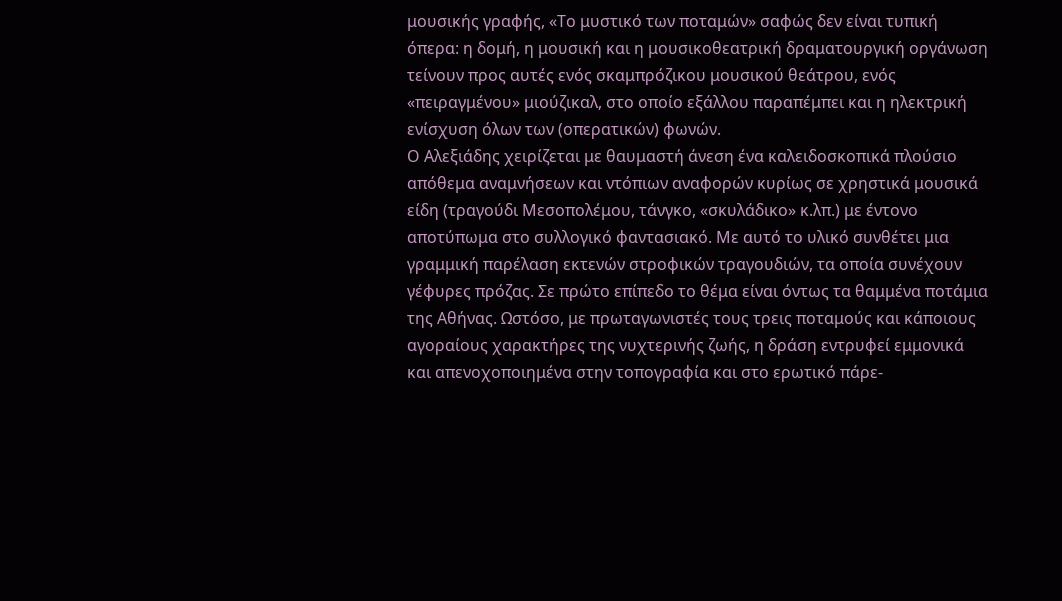μουσικής γραφής, «Το μυστικό των ποταμών» σαφώς δεν είναι τυπική όπερα: η δομή, η μουσική και η μουσικοθεατρική δραματουργική οργάνωση τείνουν προς αυτές ενός σκαμπρόζικου μουσικού θεάτρου, ενός «πειραγμένου» μιούζικαλ, στο οποίο εξάλλου παραπέμπει και η ηλεκτρική ενίσχυση όλων των (οπερατικών) φωνών.
Ο Αλεξιάδης χειρίζεται με θαυμαστή άνεση ένα καλειδοσκοπικά πλούσιο απόθεμα αναμνήσεων και ντόπιων αναφορών κυρίως σε χρηστικά μουσικά είδη (τραγούδι Μεσοπολέμου, τάνγκο, «σκυλάδικο» κ.λπ.) με έντονο αποτύπωμα στο συλλογικό φαντασιακό. Με αυτό το υλικό συνθέτει μια γραμμική παρέλαση εκτενών στροφικών τραγουδιών, τα οποία συνέχουν γέφυρες πρόζας. Σε πρώτο επίπεδο το θέμα είναι όντως τα θαμμένα ποτάμια της Αθήνας. Ωστόσο, με πρωταγωνιστές τους τρεις ποταμούς και κάποιους αγοραίους χαρακτήρες της νυχτερινής ζωής, η δράση εντρυφεί εμμονικά και απενοχοποιημένα στην τοπογραφία και στο ερωτικό πάρε-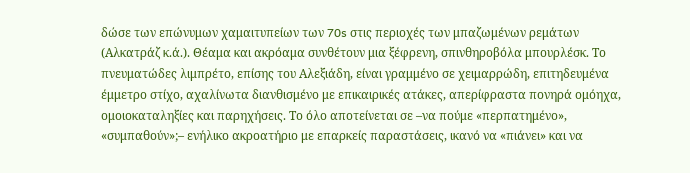δώσε των επώνυμων χαμαιτυπείων των 70s στις περιοχές των μπαζωμένων ρεμάτων (Αλκατράζ κ.ά.). Θέαμα και ακρόαμα συνθέτουν μια ξέφρενη, σπινθηροβόλα μπουρλέσκ. Το πνευματώδες λιμπρέτο, επίσης του Αλεξιάδη, είναι γραμμένο σε χειμαρρώδη, επιτηδευμένα έμμετρο στίχο, αχαλίνωτα διανθισμένο με επικαιρικές ατάκες, απερίφραστα πονηρά ομόηχα, ομοιοκαταληξίες και παρηχήσεις. Το όλο αποτείνεται σε –να πούμε «περπατημένο», «συμπαθούν»;– ενήλικο ακροατήριο με επαρκείς παραστάσεις, ικανό να «πιάνει» και να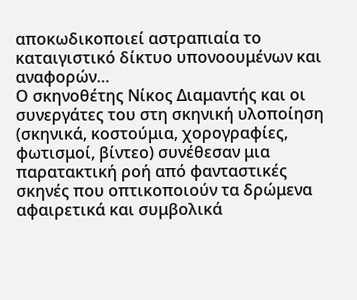αποκωδικοποιεί αστραπιαία το καταιγιστικό δίκτυο υπονοουμένων και αναφορών…
Ο σκηνοθέτης Νίκος Διαμαντής και οι συνεργάτες του στη σκηνική υλοποίηση (σκηνικά, κοστούμια, χορογραφίες, φωτισμοί, βίντεο) συνέθεσαν μια παρατακτική ροή από φανταστικές σκηνές που οπτικοποιούν τα δρώμενα αφαιρετικά και συμβολικά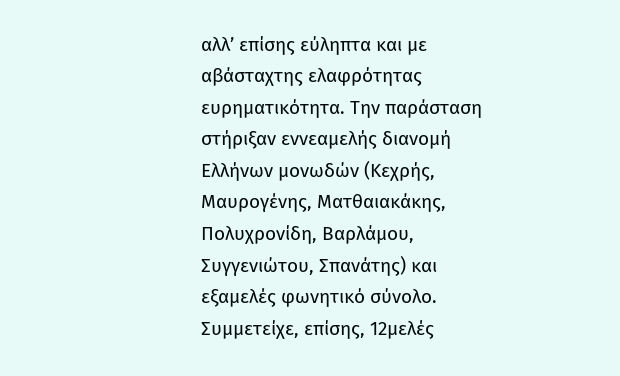αλλ’ επίσης εύληπτα και με αβάσταχτης ελαφρότητας ευρηματικότητα. Την παράσταση στήριξαν εννεαμελής διανομή Ελλήνων μονωδών (Κεχρής, Μαυρογένης, Ματθαιακάκης, Πολυχρονίδη, Βαρλάμου, Συγγενιώτου, Σπανάτης) και εξαμελές φωνητικό σύνολο. Συμμετείχε, επίσης, 12μελές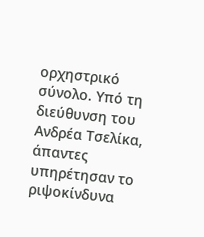ορχηστρικό σύνολο. Υπό τη διεύθυνση του Ανδρέα Τσελίκα, άπαντες υπηρέτησαν το ριψοκίνδυνα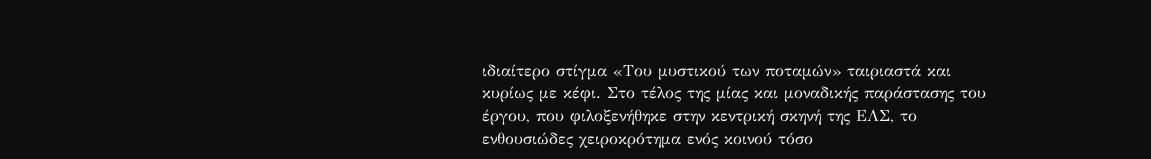ιδιαίτερο στίγμα «Του μυστικού των ποταμών» ταιριαστά και κυρίως με κέφι. Στο τέλος της μίας και μοναδικής παράστασης του έργου, που φιλοξενήθηκε στην κεντρική σκηνή της ΕΛΣ, το ενθουσιώδες χειροκρότημα ενός κοινού τόσο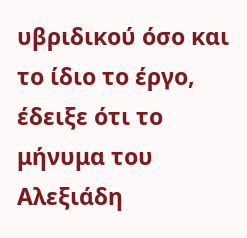υβριδικού όσο και το ίδιο το έργο, έδειξε ότι το μήνυμα του Αλεξιάδη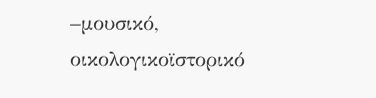–μουσικό, οικολογικοϊστορικό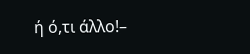ή ό,τι άλλο!–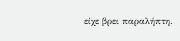είχε βρει παραλήπτη.